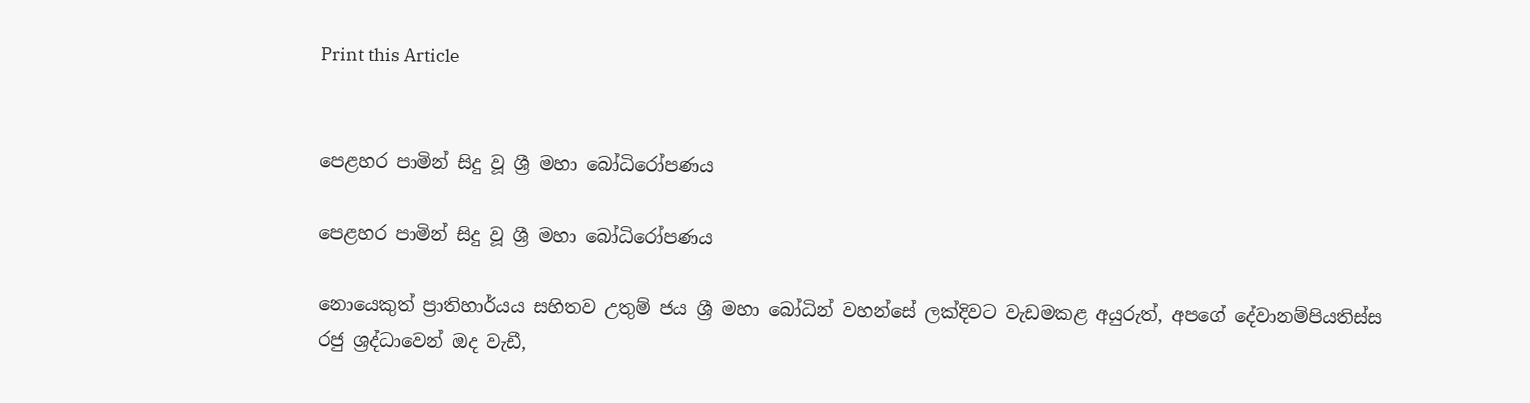Print this Article


පෙළහර පාමින් සිදු වූ ශ්‍රී මහා බෝධිරෝපණය

පෙළහර පාමින් සිදු වූ ශ්‍රී මහා බෝධිරෝපණය

නොයෙකුත් ප්‍රාතිහාර්යය සහිතව උතුම් ජය ශ්‍රී මහා බෝධින් වහන්සේ ලක්දිවට වැඩමකළ අයුරුත්, අපගේ දේවානම්පියතිස්ස රජු ශ්‍රද්ධාවෙන් ඔද වැඩී,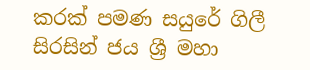කරක් පමණ සයුරේ ගිලී සිරසින් ජය ශ්‍රී මහා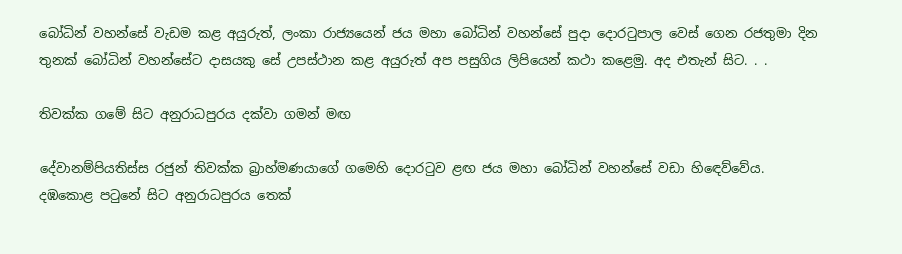බෝධින් වහන්සේ වැඩම කළ අයුරුත්, ලංකා රාජ්‍යයෙන් ජය මහා බෝධින් වහන්සේ පුදා දොරටුපාල වෙස් ගෙන රජතුමා දින තුනක් බෝධින් වහන්සේට දාසයකු සේ උපස්ථාන කළ අයුරුත් අප පසුගිය ලිපියෙන් කථා කළෙමු. අද එතැන් සිට. . .

තිවක්ක ගමේ සිට අනුරාධපුරය දක්වා ගමන් මඟ

දේවානම්පියතිස්ස රජුන් තිවක්ක බ්‍රාහ්මණයාගේ ගමෙහි දොරටුව ළඟ ජය මහා බෝධින් වහන්සේ වඩා හිඳෙව්වේය. දඹකොළ පටුනේ සිට අනුරාධපුරය තෙක්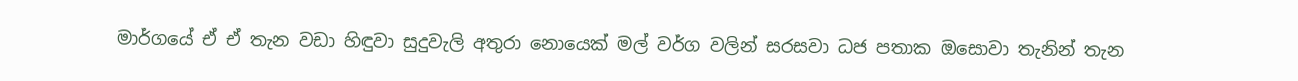මාර්ගයේ ඒ ඒ තැන වඩා හිඳුවා සුදුවැලි අතුරා නොයෙක් මල් වර්ග වලින් සරසවා ධජ පතාක ඔසොවා තැනින් තැන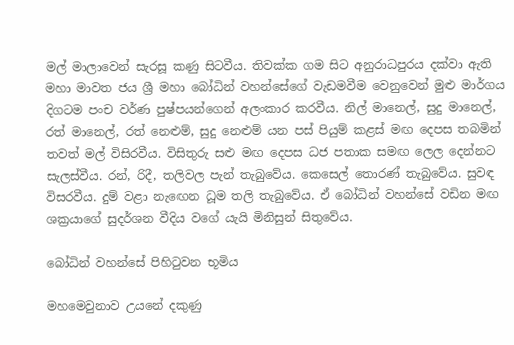මල් මාලාවෙන් සැරසූ කණු සිටවීය. තිවක්ක ගම සිට අනුරාධපුරය දක්වා ඇති මහා මාවත ජය ශ්‍රී මහා බෝධින් වහන්සේගේ වැඩමවීම වෙනුවෙන් මුළු මාර්ගය දිගටම පංච වර්ණ පුෂ්පයන්ගෙන් අලංකාර කරවීය. නිල් මානෙල්, සුදු මානෙල්, රත් මානෙල්, රත් නෙළුම්, සුදු නෙළුම් යන පස් පියුම් කළස් මඟ දෙපස තබමින් තවත් මල් විසිරවීය. විසිතුරු සළු මඟ දෙපස ධජ පතාක සමඟ ලෙල දෙන්නට සැලස්වීය. රන්, රිදී, තලිවල පැන් තැබුවේය. කෙසෙල් තොරණ් තැබුවේය. සුවඳ විසරවීය. දුම් වළා නැඟෙන ධූම තලි තැබුවේය. ඒ බෝධින් වහන්සේ වඩින මඟ ශක්‍රයාගේ සුදර්ශන වීදිය වගේ යැයි මිනිසුන් සිතුවේය.

බෝධින් වහන්සේ පිහිටුවන භූමිය

මහමෙවුනාව උයනේ දකුණු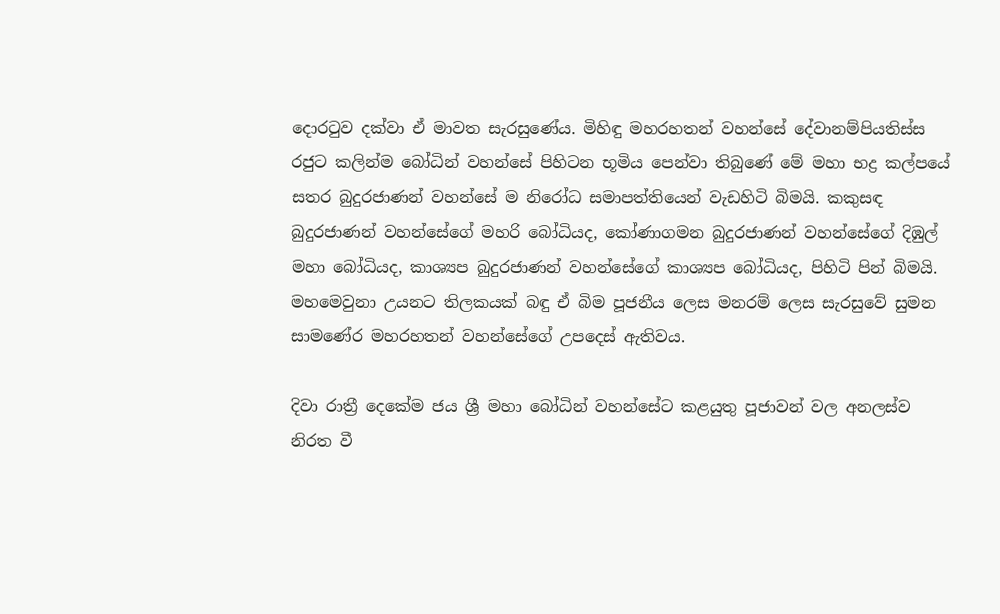දොරටුව දක්වා ඒ මාවත සැරසුණේය. මිහිඳු මහරහතන් වහන්සේ දේවානම්පියතිස්ස රජුට කලින්ම බෝධින් වහන්සේ පිහිටන භූමිය පෙන්වා තිබුණේ මේ මහා භද්‍ර කල්පයේ සතර බුදුරජාණන් වහන්සේ ම නිරෝධ සමාපත්තියෙන් වැඩහිටි බිමයි. කකුසඳ බුදුරජාණන් වහන්සේගේ මහරි බෝධියද, කෝණාගමන බුදුරජාණන් වහන්සේගේ දිඹුල් මහා බෝධියද, කාශ්‍යප බුදුරජාණන් වහන්සේගේ කාශ්‍යප බෝධියද, පිහිටි පින් බිමයි. මහමෙවුනා උයනට තිලකයක් බඳු ඒ බිම පූජනීය ලෙස මනරම් ලෙස සැරසුවේ සුමන සාමණේර මහරහතන් වහන්සේගේ උපදෙස් ඇතිවය.

දිවා රාත්‍රී දෙකේම ජය ශ්‍රී මහා බෝධින් වහන්සේට කළයුතු පූජාවන් වල අනලස්ව නිරත වී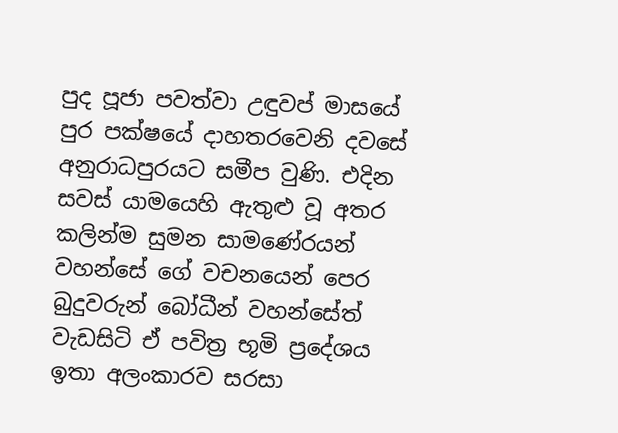පුද පූජා පවත්වා උඳුවප් මාසයේ පුර පක්ෂයේ දාහතරවෙනි දවසේ අනුරාධපුරයට සමීප වුණි. එදින සවස් යාමයෙහි ඇතුළු වූ අතර කලින්ම සුමන සාමණේරයන් වහන්සේ ගේ වචනයෙන් පෙර බුදුවරුන් බෝධීන් වහන්සේත් වැඩසිටි ඒ පවිත්‍ර භූමි ප්‍රදේශය ඉතා අලංකාරව සරසා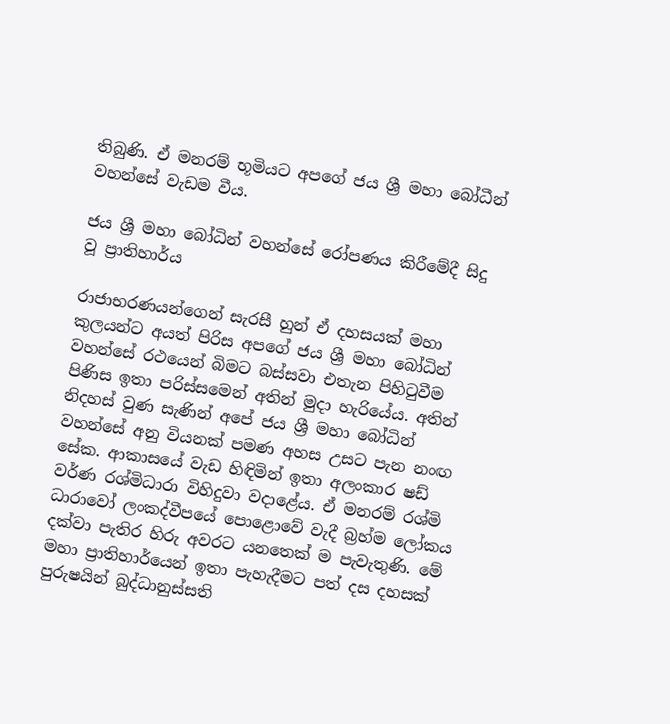තිබුණි. ඒ මනරම් භූමියට අපගේ ජය ශ්‍රී මහා බෝධීන් වහන්සේ වැඩම වීය.

ජය ශ්‍රී මහා බෝධින් වහන්සේ රෝපණය කිරීමේදී සිදු වූ ප්‍රාතිහාර්ය

රාජාභරණයන්ගෙන් සැරසී හුන් ඒ දහසයක් මහා කුලයන්ට අයත් පිරිස අපගේ ජය ශ්‍රී මහා බෝධින් වහන්සේ රථයෙන් බිමට බස්සවා එතැන පිහිටුවීම පිණිස ඉතා පරිස්සමෙන් අතින් මුදා හැරියේය. අතින් නිදහස් වුණ සැණින් අපේ ජය ශ්‍රී මහා බෝධින් වහන්සේ අනු වියනක් පමණ අහස උසට පැන නංඟ සේක. ආකාසයේ වැඩ හිඳිමින් ඉතා අලංකාර ෂඩ් වර්ණ රශ්මිධාරා විහිදුවා වදාළේය. ඒ මනරම් රශ්මි ධාරාවෝ ලංකද්වීපයේ පොළොවේ වැදී බ්‍රහ්ම ලෝකය දක්වා පැතිර හිරු අවරට යනතෙක් ම පැවැතුණි. මේ මහා ප්‍රාතිහාර්යෙන් ඉතා පැහැදීමට පත් දස දහසක් පුරුෂයින් බුද්ධානුස්සති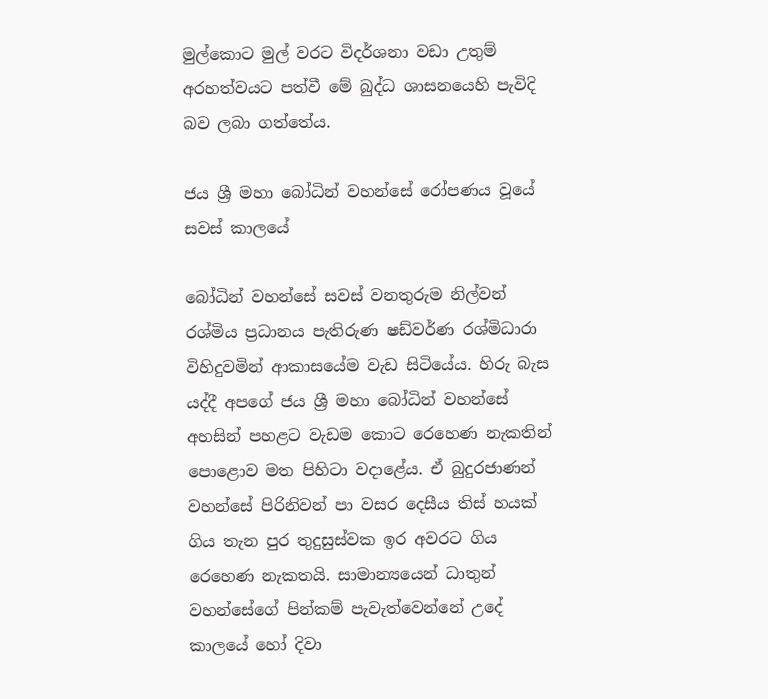මුල්කොට මුල් වරට විදර්ශනා වඩා උතුම් අරහත්වයට පත්වී මේ බුද්ධ ශාසනයෙහි පැවිදි බව ලබා ගත්තේය.

ජය ශ්‍රී මහා බෝධින් වහන්සේ රෝපණය වූයේ සවස් කාලයේ

බෝධින් වහන්සේ සවස් වනතුරුම නිල්වන් රශ්මිය ප්‍රධානය පැතිරුණ ෂඩ්වර්ණ රශ්මිධාරා විහිදුවමින් ආකාසයේම වැඩ සිටියේය. හිරු බැස යද්දී අපගේ ජය ශ්‍රී මහා බෝධින් වහන්සේ අහසින් පහළට වැඩම කොට රෙහෙණ නැකතින් පොළොව මත පිහිටා වදාළේය. ඒ බුදුරජාණන් වහන්සේ පිරිනිවන් පා වසර දෙසීය තිස් හයක් ගිය තැන පුර තුදුසුස්වක ඉර අවරට ගිය රෙහෙණ නැකතයි. සාමාන්‍යයෙන් ධාතුන් වහන්සේගේ පින්කම් පැවැත්වෙන්නේ උදේ කාලයේ හෝ දිවා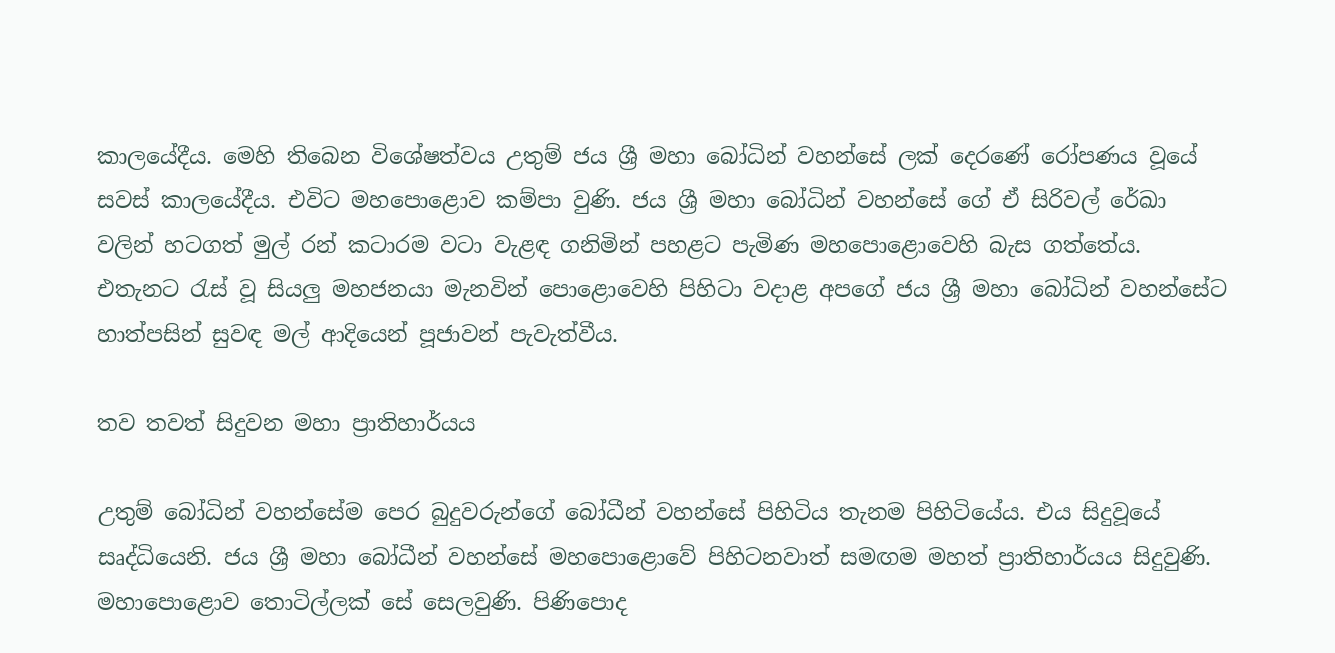කාලයේදීය. මෙහි තිබෙන විශේෂත්වය උතුම් ජය ශ්‍රී මහා බෝධින් වහන්සේ ලක් දෙරණේ රෝපණය වූයේ සවස් කාලයේදීය. එවිට මහපොළොව කම්පා වුණි. ජය ශ්‍රී මහා බෝධින් වහන්සේ ගේ ඒ සිරිවල් රේඛා වලින් හටගත් මුල් රන් කටාරම වටා වැළඳ ගනිමින් පහළට පැමිණ මහපොළොවෙහි බැස ගත්තේය. එතැනට රැස් වූ සියලු මහජනයා මැනවින් පොළොවෙහි පිහිටා වදාළ අපගේ ජය ශ්‍රී මහා බෝධින් වහන්සේට හාත්පසින් සුවඳ මල් ආදියෙන් පූජාවන් පැවැත්වීය.

තව තවත් සිදුවන මහා ප්‍රාතිහාර්යය

උතුම් බෝධින් වහන්සේම පෙර බුදුවරුන්ගේ බෝධීන් වහන්සේ පිහිටිය තැනම පිහිටියේය. එය සිදුවූයේ සෘද්ධියෙනි. ජය ශ්‍රී මහා බෝධීන් වහන්සේ මහපොළොවේ පිහිටනවාත් සමඟම මහත් ප්‍රාතිහාර්යය සිදුවුණි. මහාපොළොව තොටිල්ලක් සේ සෙලවුණි. පිණිපොද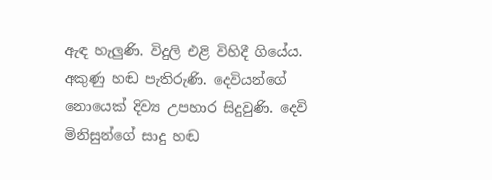ඇඳ හැලුණි. විදුලි එළි විහිදී ගියේය. අකුණු හඬ පැතිරුණි. දෙවියන්ගේ නොයෙක් දිව්‍ය උපහාර සිදුවුණි. දෙවි මිනිසුන්ගේ සාදු හඬ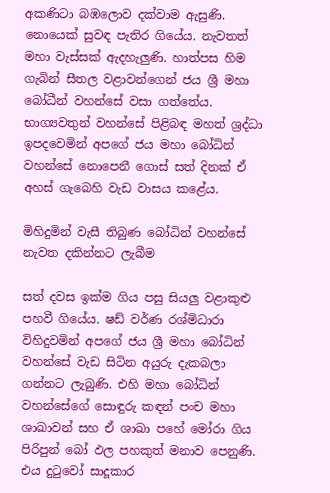අකණිටා බඹලොව දක්වාම ඇසුණි. නොයෙක් සුවඳ පැතිර ගියේය. නැවතත් මහා වැස්සක් ඇදහැලුණි. හාත්පස හිම ගැබින් සීතල වළාවන්ගෙන් ජය ශ්‍රී මහා බෝධීන් වහන්සේ වසා ගත්තේය. භාග්‍යවතුන් වහන්සේ පිළිබඳ මහත් ශ්‍රද්ධා ඉපදවෙමින් අපගේ ජය මහා බෝධින් වහන්සේ නොපෙනී ගොස් සත් දිනක් ඒ අහස් ගැබෙහි වැඩ වාසය කළේය.

මිහිදුමින් වැසී තිබුණ බෝධින් වහන්සේ නැවත දකින්නට ලැබීම

සත් දවස ඉක්ම ගිය පසු සියලු වළාකුළු පහවී ගියේය. ෂඩ් වර්ණ රශ්මිධාරා විහිදුවමින් අපගේ ජය ශ්‍රී මහා බෝධින් වහන්සේ වැඩ සිටින අයුරු දැකබලා ගන්නට ලැබුණි. එහි මහා බෝධින් වහන්සේගේ සොඳුරු කඳන් පංච මහා ශාඛාවන් සහ ඒ ශාඛා පහේ මෝරා ගිය පිරිපුන් බෝ ඵල පහකුත් මනාව පෙනුණි. එය දුටුවෝ සාදූකාර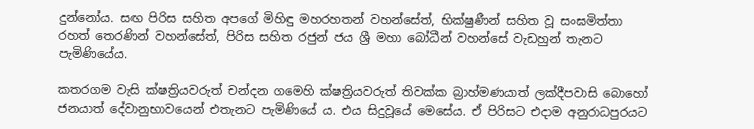දුන්නෝය. සඟ පිරිස සහිත අපගේ මිහිඳු මහරහතන් වහන්සේත්, භික්ෂුණීන් සහිත වූ සංඝමිත්තා රහත් තෙරණින් වහන්සේත්, පිරිස සහිත රජුන් ජය ශ්‍රී මහා බෝධීන් වහන්සේ වැඩහුන් තැනට පැමිණියේය.

කතරගම වැසි ක්ෂත්‍රියවරුත් චන්දන ගමෙහි ක්ෂත්‍රියවරුත් තිවක්ක බ්‍රාහ්මණයාත් ලක්දීපවාසි බොහෝ ජනයාත් දේවානුභාවයෙන් එතැනට පැමිණියේ ය. එය සිදුවූයේ මෙසේය. ඒ පිරිසට එදාම අනුරාධපුරයට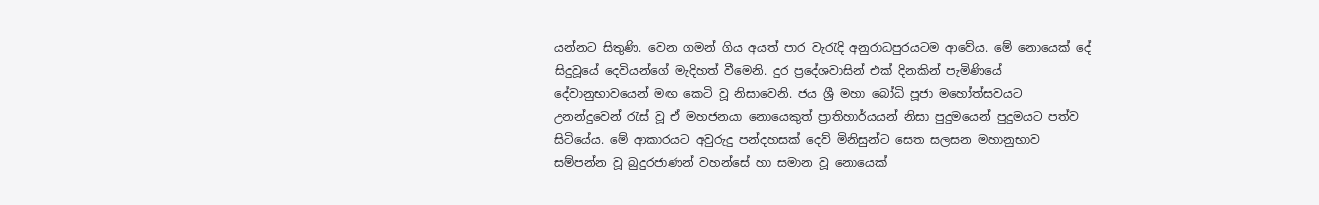යන්නට සිතුණි. වෙන ගමන් ගිය අයත් පාර වැරැදි අනුරාධපුරයටම ආවේය. මේ නොයෙක් දේ සිදුවූයේ දෙවියන්ගේ මැදිහත් වීමෙනි. දුර ප්‍රදේශවාසින් එක් දිනකින් පැමිණියේ දේවානුභාවයෙන් මඟ කෙටි වූ නිසාවෙනි. ජය ශ්‍රී මහා බෝධි පූජා මහෝත්සවයට උනන්දුවෙන් රැස් වූ ඒ මහජනයා නොයෙකුත් ප්‍රාතිහාර්යයන් නිසා පුදුමයෙන් පුදුමයට පත්ව සිටියේය. මේ ආකාරයට අවුරුදු පන්දහසක් දෙව් මිනිසුන්ට සෙත සලසන මහානුභාව සම්පන්න වූ බුදුරජාණන් වහන්සේ හා සමාන වූ නොයෙක්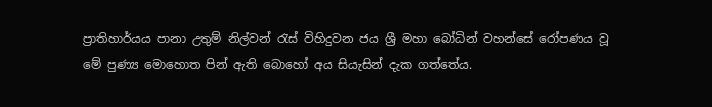ප්‍රාතිහාර්යය පානා උතුම් නිල්වන් රැස් විහිදුවන ජය ශ්‍රී මහා බෝධින් වහන්සේ රෝපණය වූ මේ පුණ්‍ය මොහොත පින් ඇති බොහෝ අය සියැසින් දැක ගත්තේය.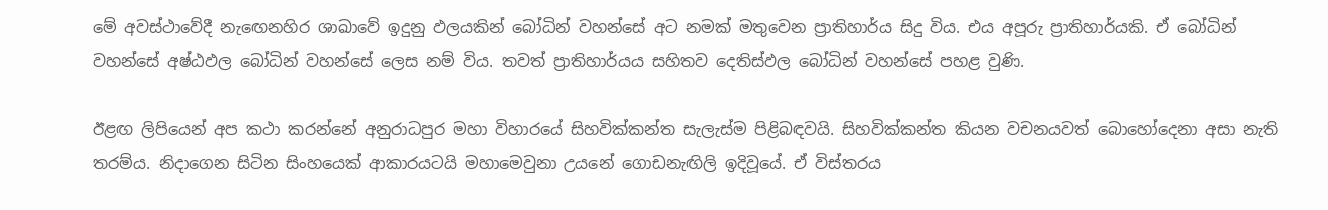මේ අවස්ථාවේදී නැඟෙනහිර ශාඛාවේ ඉදුනු ඵලයකින් බෝධින් වහන්සේ අට නමක් මතුවෙන ප්‍රාතිහාර්ය සිදු විය. එය අපූරු ප්‍රාතිහාර්යකි. ඒ බෝධින් වහන්සේ අෂ්ඨඵල බෝධින් වහන්සේ ලෙස නම් විය. තවත් ප්‍රාතිහාර්යය සහිතව දෙතිස්ඵල බෝධින් වහන්සේ පහළ වුණි.

ඊළඟ ලිපියෙන් අප කථා කරන්නේ අනුරාධපුර මහා විහාරයේ සිහවික්කන්ත සැලැස්ම පිළිබඳවයි. සිහවික්කන්ත කියන වචනයවත් බොහෝදෙනා අසා නැති තරම්ය. නිදාගෙන සිටින සිංහයෙක් ආකාරයටයි මහාමෙවුනා උයනේ ගොඩනැඟිලි ඉදිවූයේ. ඒ විස්තරය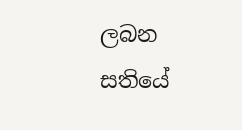ලබන සතියේ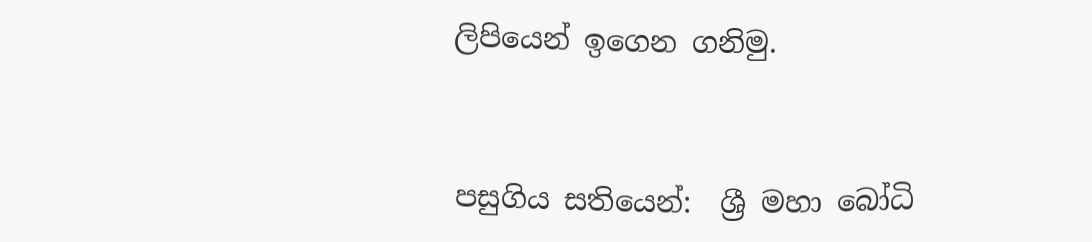ලිපියෙන් ඉගෙන ගනිමු.


පසුගිය සතියෙන්:  ශ්‍රී මහා බෝධි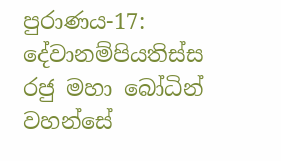පුරාණය-17: දේවානම්පියතිස්ස රජු මහා බෝධින් වහන්සේ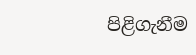පිළිගැනීම